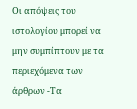Οι απόψεις του ιστολογίου μπορεί να μην συμπίπτουν με τα περιεχόμενα των άρθρων -Τα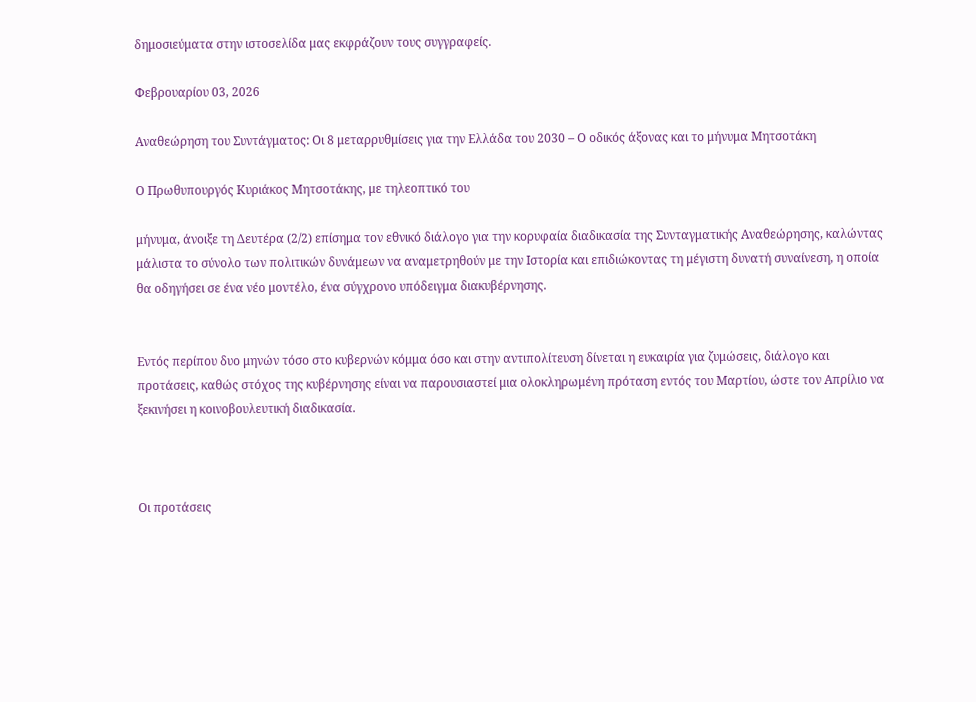δημοσιεύματα στην ιστοσελίδα μας εκφράζουν τους συγγραφείς.

Φεβρουαρίου 03, 2026

Αναθεώρηση του Συντάγματος: Οι 8 μεταρρυθμίσεις για την Ελλάδα του 2030 – Ο οδικός άξονας και το μήνυμα Μητσοτάκη

Ο Πρωθυπουργός Κυριάκος Μητσοτάκης, με τηλεοπτικό του

μήνυμα, άνοιξε τη Δευτέρα (2/2) επίσημα τον εθνικό διάλογο για την κορυφαία διαδικασία της Συνταγματικής Αναθεώρησης, καλώντας μάλιστα το σύνολο των πολιτικών δυνάμεων να αναμετρηθούν με την Ιστορία και επιδιώκοντας τη μέγιστη δυνατή συναίνεση, η οποία θα οδηγήσει σε ένα νέο μοντέλο, ένα σύγχρονο υπόδειγμα διακυβέρνησης.


Εντός περίπου δυο μηνών τόσο στο κυβερνών κόμμα όσο και στην αντιπολίτευση δίνεται η ευκαιρία για ζυμώσεις, διάλογο και προτάσεις, καθώς στόχος της κυβέρνησης είναι να παρουσιαστεί μια ολοκληρωμένη πρόταση εντός του Μαρτίου, ώστε τον Απρίλιο να ξεκινήσει η κοινοβουλευτική διαδικασία.



Οι προτάσεις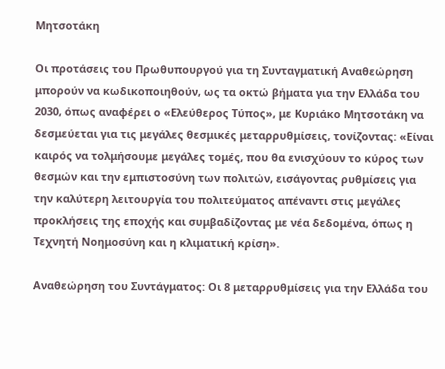Μητσοτάκη

Οι προτάσεις του Πρωθυπουργού για τη Συνταγματική Αναθεώρηση μπορούν να κωδικοποιηθούν, ως τα οκτώ βήματα για την Ελλάδα του 2030, όπως αναφέρει ο «Ελεύθερος Τύπος», με Κυριάκο Μητσοτάκη να δεσμεύεται για τις μεγάλες θεσμικές μεταρρυθμίσεις, τονίζοντας: «Είναι καιρός να τολμήσουμε μεγάλες τομές, που θα ενισχύουν το κύρος των θεσμών και την εμπιστοσύνη των πολιτών, εισάγοντας ρυθμίσεις για την καλύτερη λειτουργία του πολιτεύματος απέναντι στις μεγάλες προκλήσεις της εποχής και συμβαδίζοντας με νέα δεδομένα, όπως η Τεχνητή Νοημοσύνη και η κλιματική κρίση».

Αναθεώρηση του Συντάγματος: Οι 8 μεταρρυθμίσεις για την Ελλάδα του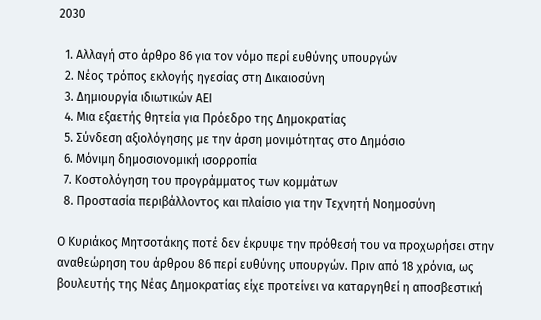2030

  1. Αλλαγή στο άρθρο 86 για τον νόμο περί ευθύνης υπουργών
  2. Νέος τρόπος εκλογής ηγεσίας στη Δικαιοσύνη
  3. Δημιουργία ιδιωτικών ΑΕΙ
  4. Μια εξαετής θητεία για Πρόεδρο της Δημοκρατίας
  5. Σύνδεση αξιολόγησης με την άρση μονιμότητας στο Δημόσιο
  6. Μόνιμη δημοσιονομική ισορροπία
  7. Κοστολόγηση του προγράμματος των κομμάτων
  8. Προστασία περιβάλλοντος και πλαίσιο για την Τεχνητή Νοημοσύνη

Ο Κυριάκος Μητσοτάκης ποτέ δεν έκρυψε την πρόθεσή του να προχωρήσει στην αναθεώρηση του άρθρου 86 περί ευθύνης υπουργών. Πριν από 18 χρόνια, ως βουλευτής της Νέας Δημοκρατίας είχε προτείνει να καταργηθεί η αποσβεστική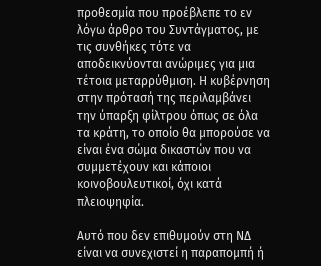προθεσμία που προέβλεπε το εν λόγω άρθρο του Συντάγματος, με τις συνθήκες τότε να αποδεικνύονται ανώριμες για μια τέτοια μεταρρύθμιση. Η κυβέρνηση στην πρότασή της περιλαμβάνει την ύπαρξη φίλτρου όπως σε όλα τα κράτη, το οποίο θα μπορούσε να είναι ένα σώμα δικαστών που να συμμετέχουν και κάποιοι κοινοβουλευτικοί, όχι κατά πλειοψηφία.

Αυτό που δεν επιθυμούν στη ΝΔ είναι να συνεχιστεί η παραπομπή ή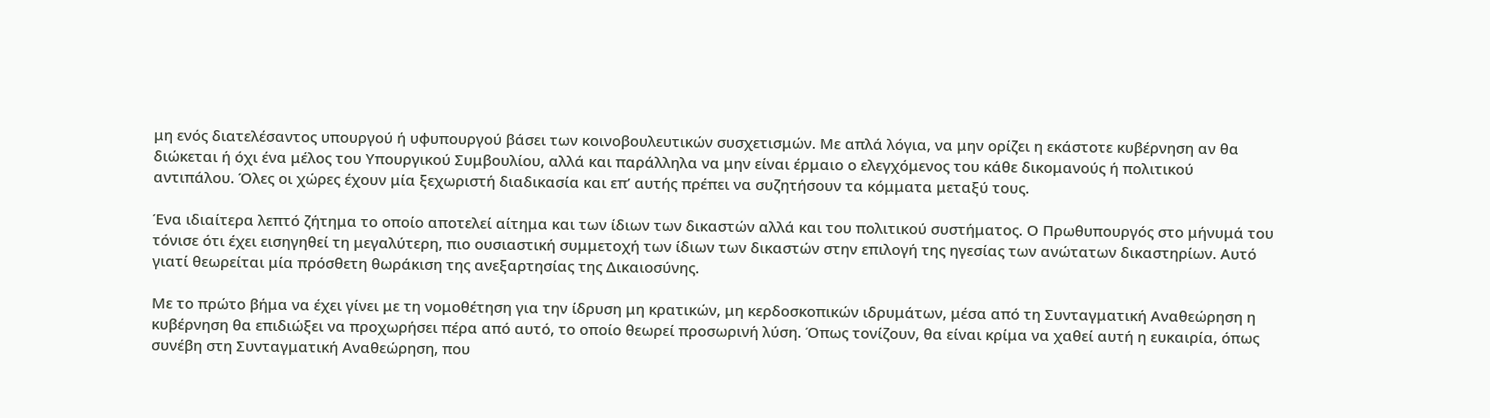μη ενός διατελέσαντος υπουργού ή υφυπουργού βάσει των κοινοβουλευτικών συσχετισμών. Με απλά λόγια, να μην ορίζει η εκάστοτε κυβέρνηση αν θα διώκεται ή όχι ένα μέλος του Υπουργικού Συμβουλίου, αλλά και παράλληλα να μην είναι έρμαιο ο ελεγχόμενος του κάθε δικομανούς ή πολιτικού αντιπάλου. Όλες οι χώρες έχουν μία ξεχωριστή διαδικασία και επ’ αυτής πρέπει να συζητήσουν τα κόμματα μεταξύ τους.

Ένα ιδιαίτερα λεπτό ζήτημα το οποίο αποτελεί αίτημα και των ίδιων των δικαστών αλλά και του πολιτικού συστήματος. Ο Πρωθυπουργός στο μήνυμά του τόνισε ότι έχει εισηγηθεί τη μεγαλύτερη, πιο ουσιαστική συμμετοχή των ίδιων των δικαστών στην επιλογή της ηγεσίας των ανώτατων δικαστηρίων. Αυτό γιατί θεωρείται μία πρόσθετη θωράκιση της ανεξαρτησίας της Δικαιοσύνης.

Με το πρώτο βήμα να έχει γίνει με τη νομοθέτηση για την ίδρυση μη κρατικών, μη κερδοσκοπικών ιδρυμάτων, μέσα από τη Συνταγματική Αναθεώρηση η κυβέρνηση θα επιδιώξει να προχωρήσει πέρα από αυτό, το οποίο θεωρεί προσωρινή λύση. Όπως τονίζουν, θα είναι κρίμα να χαθεί αυτή η ευκαιρία, όπως συνέβη στη Συνταγματική Αναθεώρηση, που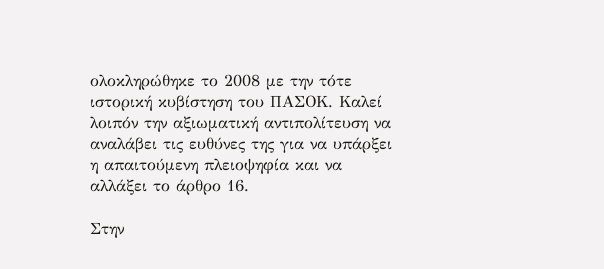ολοκληρώθηκε το 2008 με την τότε ιστορική κυβίστηση του ΠΑΣΟΚ. Καλεί λοιπόν την αξιωματική αντιπολίτευση να αναλάβει τις ευθύνες της για να υπάρξει η απαιτούμενη πλειοψηφία και να αλλάξει το άρθρο 16.

Στην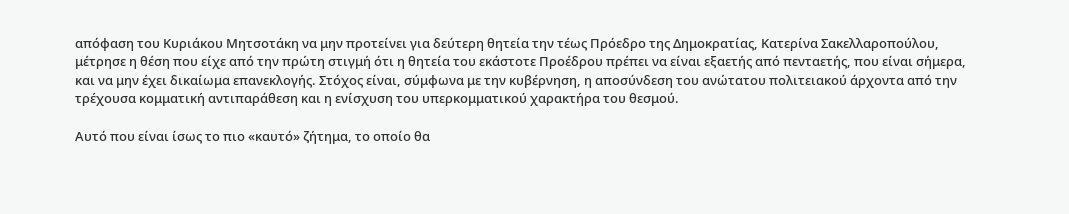απόφαση του Κυριάκου Μητσοτάκη να μην προτείνει για δεύτερη θητεία την τέως Πρόεδρο της Δημοκρατίας, Κατερίνα Σακελλαροπούλου, μέτρησε η θέση που είχε από την πρώτη στιγμή ότι η θητεία του εκάστοτε Προέδρου πρέπει να είναι εξαετής από πενταετής, που είναι σήμερα, και να μην έχει δικαίωμα επανεκλογής. Στόχος είναι, σύμφωνα με την κυβέρνηση, η αποσύνδεση του ανώτατου πολιτειακού άρχοντα από την τρέχουσα κομματική αντιπαράθεση και η ενίσχυση του υπερκομματικού χαρακτήρα του θεσμού.

Αυτό που είναι ίσως το πιο «καυτό» ζήτημα, το οποίο θα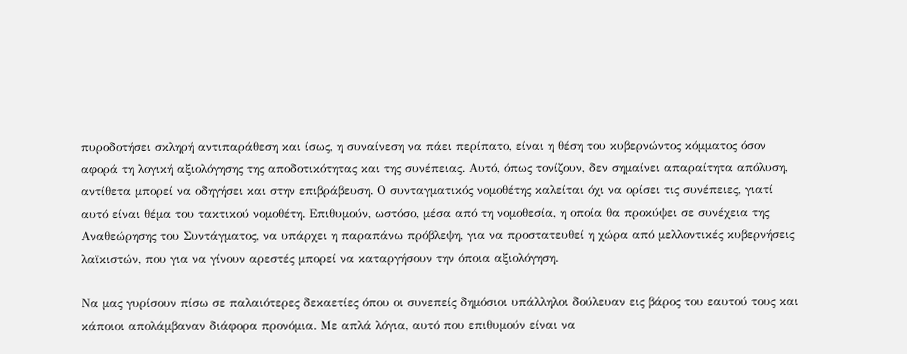πυροδοτήσει σκληρή αντιπαράθεση και ίσως, η συναίνεση να πάει περίπατο, είναι η θέση του κυβερνώντος κόμματος όσον αφορά τη λογική αξιολόγησης της αποδοτικότητας και της συνέπειας. Αυτό, όπως τονίζουν, δεν σημαίνει απαραίτητα απόλυση, αντίθετα μπορεί να οδηγήσει και στην επιβράβευση. Ο συνταγματικός νομοθέτης καλείται όχι να ορίσει τις συνέπειες, γιατί αυτό είναι θέμα του τακτικού νομοθέτη. Επιθυμούν, ωστόσο, μέσα από τη νομοθεσία, η οποία θα προκύψει σε συνέχεια της Αναθεώρησης του Συντάγματος, να υπάρχει η παραπάνω πρόβλεψη, για να προστατευθεί η χώρα από μελλοντικές κυβερνήσεις λαϊκιστών, που για να γίνουν αρεστές μπορεί να καταργήσουν την όποια αξιολόγηση.

Να μας γυρίσουν πίσω σε παλαιότερες δεκαετίες όπου οι συνεπείς δημόσιοι υπάλληλοι δούλευαν εις βάρος του εαυτού τους και κάποιοι απολάμβαναν διάφορα προνόμια. Με απλά λόγια, αυτό που επιθυμούν είναι να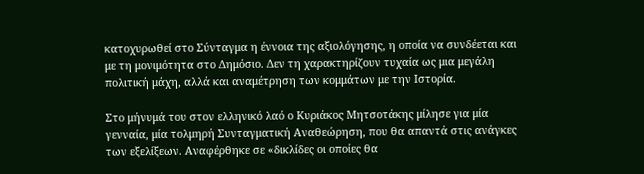κατοχυρωθεί στο Σύνταγμα η έννοια της αξιολόγησης, η οποία να συνδέεται και με τη μονιμότητα στο Δημόσιο. Δεν τη χαρακτηρίζουν τυχαία ως μια μεγάλη πολιτική μάχη, αλλά και αναμέτρηση των κομμάτων με την Ιστορία.

Στο μήνυμά του στον ελληνικό λαό ο Κυριάκος Μητσοτάκης μίλησε για μία γενναία, μία τολμηρή Συνταγματική Αναθεώρηση, που θα απαντά στις ανάγκες των εξελίξεων. Αναφέρθηκε σε «δικλίδες οι οποίες θα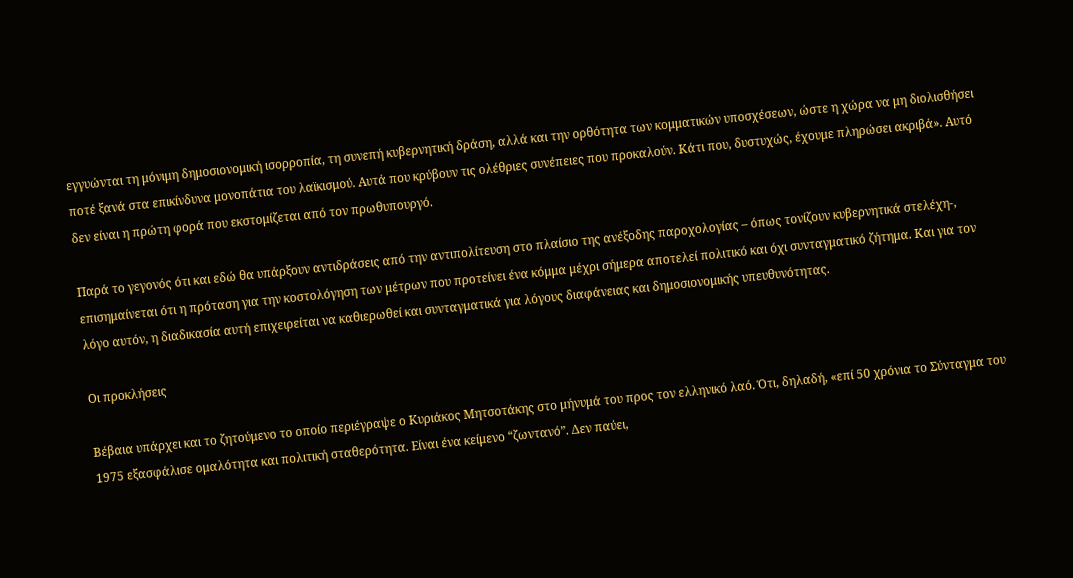εγγυώνται τη μόνιμη δημοσιονομική ισορροπία, τη συνεπή κυβερνητική δράση, αλλά και την ορθότητα των κομματικών υποσχέσεων, ώστε η χώρα να μη διολισθήσει ποτέ ξανά στα επικίνδυνα μονοπάτια του λαϊκισμού. Αυτά που κρύβουν τις ολέθριες συνέπειες που προκαλούν. Κάτι που, δυστυχώς, έχουμε πληρώσει ακριβά». Αυτό δεν είναι η πρώτη φορά που εκστομίζεται από τον πρωθυπουργό.

Παρά το γεγονός ότι και εδώ θα υπάρξουν αντιδράσεις από την αντιπολίτευση στο πλαίσιο της ανέξοδης παροχολογίας – όπως τονίζουν κυβερνητικά στελέχη-, επισημαίνεται ότι η πρόταση για την κοστολόγηση των μέτρων που προτείνει ένα κόμμα μέχρι σήμερα αποτελεί πολιτικό και όχι συνταγματικό ζήτημα. Και για τον λόγο αυτόν, η διαδικασία αυτή επιχειρείται να καθιερωθεί και συνταγματικά για λόγους διαφάνειας και δημοσιονομικής υπευθυνότητας.

Οι προκλήσεις

Βέβαια υπάρχει και το ζητούμενο το οποίο περιέγραψε ο Κυριάκος Μητσοτάκης στο μήνυμά του προς τον ελληνικό λαό. Ότι, δηλαδή, «επί 50 χρόνια το Σύνταγμα του 1975 εξασφάλισε ομαλότητα και πολιτική σταθερότητα. Είναι ένα κείμενο “ζωντανό”. Δεν παύει,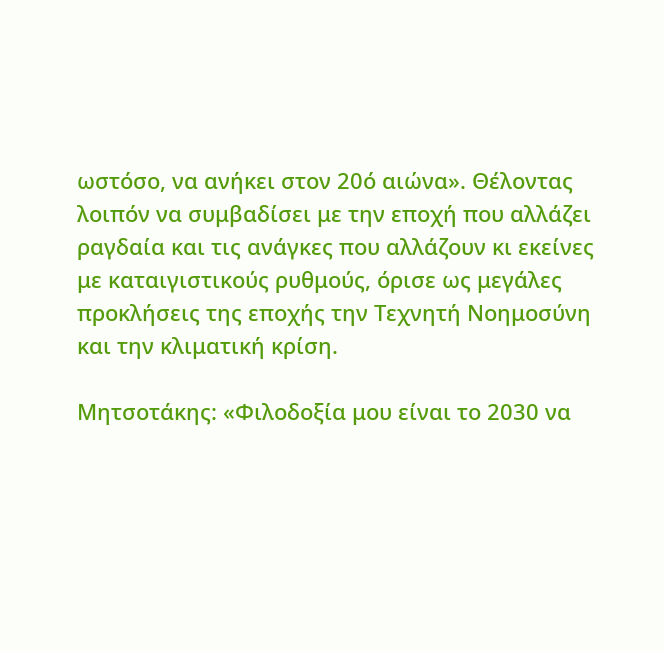ωστόσο, να ανήκει στον 20ό αιώνα». Θέλοντας λοιπόν να συμβαδίσει με την εποχή που αλλάζει ραγδαία και τις ανάγκες που αλλάζουν κι εκείνες με καταιγιστικούς ρυθμούς, όρισε ως μεγάλες προκλήσεις της εποχής την Τεχνητή Νοημοσύνη και την κλιματική κρίση.

Μητσοτάκης: «Φιλοδοξία μου είναι το 2030 να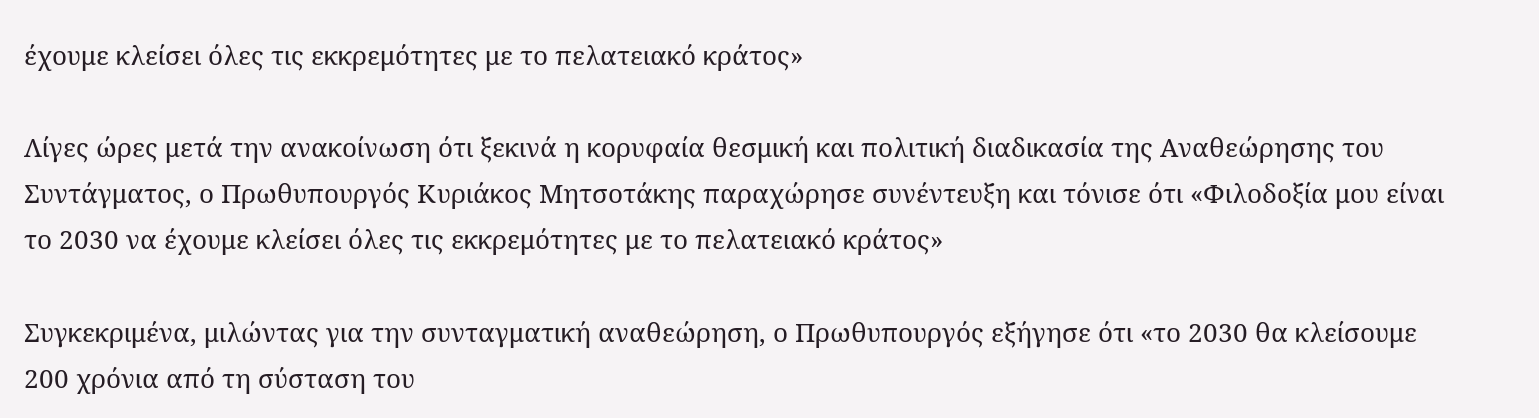έχουμε κλείσει όλες τις εκκρεμότητες με το πελατειακό κράτος»

Λίγες ώρες μετά την ανακοίνωση ότι ξεκινά η κορυφαία θεσμική και πολιτική διαδικασία της Αναθεώρησης του Συντάγματος, ο Πρωθυπουργός Κυριάκος Μητσοτάκης παραχώρησε συνέντευξη και τόνισε ότι «Φιλοδοξία μου είναι το 2030 να έχουμε κλείσει όλες τις εκκρεμότητες με το πελατειακό κράτος»

Συγκεκριμένα, μιλώντας για την συνταγματική αναθεώρηση, ο Πρωθυπουργός εξήγησε ότι «το 2030 θα κλείσουμε 200 χρόνια από τη σύσταση του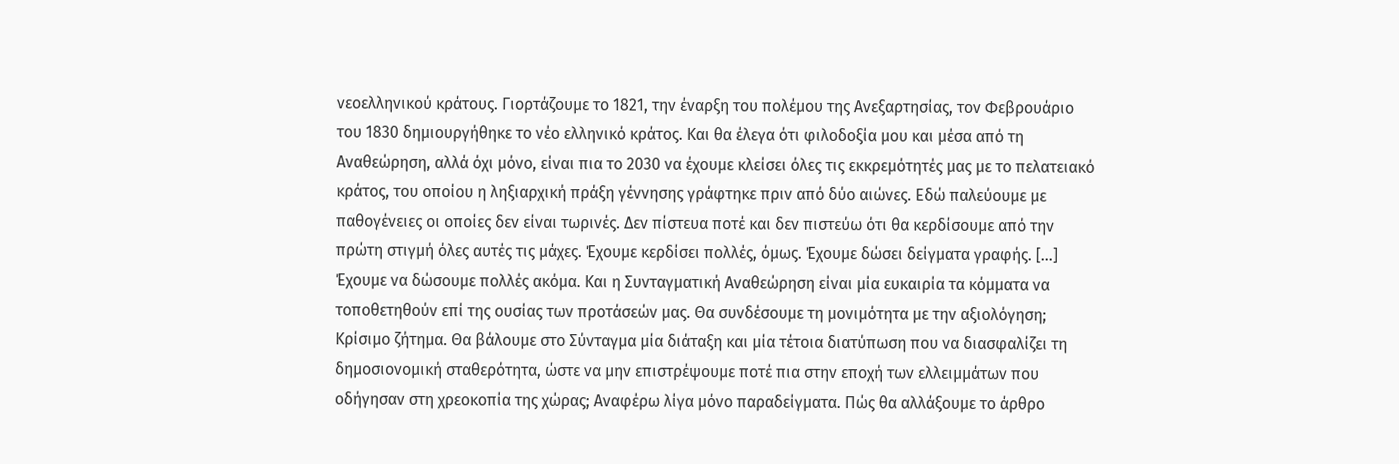νεοελληνικού κράτους. Γιορτάζουμε το 1821, την έναρξη του πολέμου της Ανεξαρτησίας, τον Φεβρουάριο του 1830 δημιουργήθηκε το νέο ελληνικό κράτος. Και θα έλεγα ότι φιλοδοξία μου και μέσα από τη Αναθεώρηση, αλλά όχι μόνο, είναι πια το 2030 να έχουμε κλείσει όλες τις εκκρεμότητές μας με το πελατειακό κράτος, του οποίου η ληξιαρχική πράξη γέννησης γράφτηκε πριν από δύο αιώνες. Εδώ παλεύουμε με παθογένειες οι οποίες δεν είναι τωρινές. Δεν πίστευα ποτέ και δεν πιστεύω ότι θα κερδίσουμε από την πρώτη στιγμή όλες αυτές τις μάχες. Έχουμε κερδίσει πολλές, όμως. Έχουμε δώσει δείγματα γραφής. […] Έχουμε να δώσουμε πολλές ακόμα. Και η Συνταγματική Αναθεώρηση είναι μία ευκαιρία τα κόμματα να τοποθετηθούν επί της ουσίας των προτάσεών μας. Θα συνδέσουμε τη μονιμότητα με την αξιολόγηση; Κρίσιμο ζήτημα. Θα βάλουμε στο Σύνταγμα μία διάταξη και μία τέτοια διατύπωση που να διασφαλίζει τη δημοσιονομική σταθερότητα, ώστε να μην επιστρέψουμε ποτέ πια στην εποχή των ελλειμμάτων που οδήγησαν στη χρεοκοπία της χώρας; Αναφέρω λίγα μόνο παραδείγματα. Πώς θα αλλάξουμε το άρθρο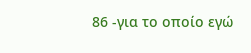86 -για το οποίο εγώ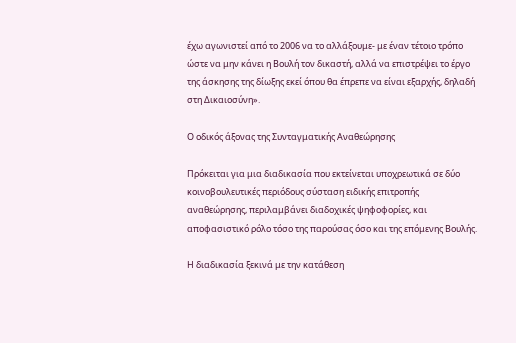έχω αγωνιστεί από το 2006 να το αλλάξουμε- με έναν τέτοιο τρόπο ώστε να μην κάνει η Βουλή τον δικαστή, αλλά να επιστρέψει το έργο της άσκησης της δίωξης εκεί όπου θα έπρεπε να είναι εξαρχής, δηλαδή στη Δικαιοσύνη».

Ο οδικός άξονας της Συνταγματικής Αναθεώρησης

Πρόκειται για μια διαδικασία που εκτείνεται υποχρεωτικά σε δύο κοινοβουλευτικές περιόδους σύσταση ειδικής επιτροπής αναθεώρησης, περιλαμβάνει διαδοχικές ψηφοφορίες, και αποφασιστικό ρόλο τόσο της παρούσας όσο και της επόμενης Βουλής.

Η διαδικασία ξεκινά με την κατάθεση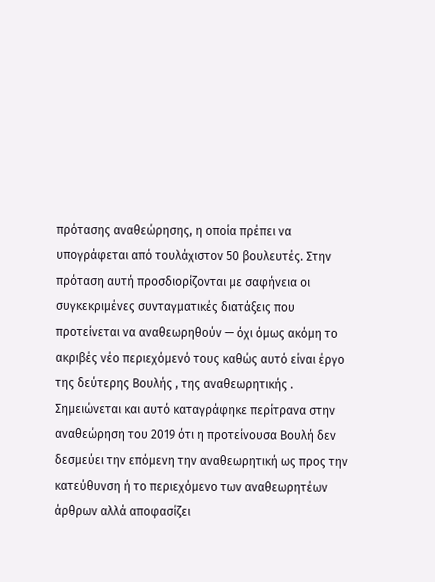πρότασης αναθεώρησης, η οποία πρέπει να υπογράφεται από τουλάχιστον 50 βουλευτές. Στην πρόταση αυτή προσδιορίζονται με σαφήνεια οι συγκεκριμένες συνταγματικές διατάξεις που προτείνεται να αναθεωρηθούν — όχι όμως ακόμη το ακριβές νέο περιεχόμενό τους καθώς αυτό είναι έργο της δεύτερης Βουλής , της αναθεωρητικής . Σημειώνεται και αυτό καταγράφηκε περίτρανα στην αναθεώρηση του 2019 ότι η προτείνουσα Βουλή δεν δεσμεύει την επόμενη την αναθεωρητική ως προς την κατεύθυνση ή το περιεχόμενο των αναθεωρητέων άρθρων αλλά αποφασίζει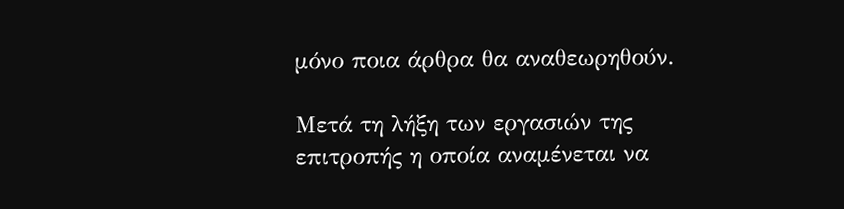μόνο ποια άρθρα θα αναθεωρηθούν.

Μετά τη λήξη των εργασιών της επιτροπής η οποία αναμένεται να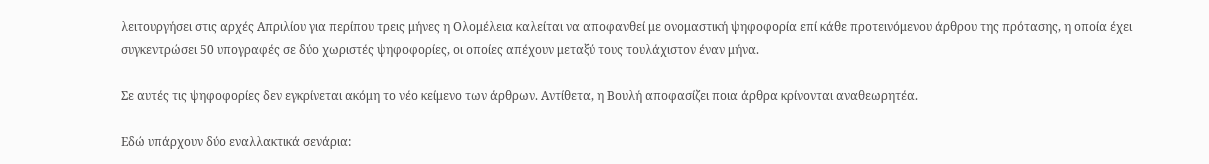λειτουργήσει στις αρχές Απριλίου για περίπου τρεις μήνες η Ολομέλεια καλείται να αποφανθεί με ονομαστική ψηφοφορία επί κάθε προτεινόμενου άρθρου της πρότασης, η οποία έχει συγκεντρώσει 50 υπογραφές σε δύο χωριστές ψηφοφορίες, οι οποίες απέχουν μεταξύ τους τουλάχιστον έναν μήνα.

Σε αυτές τις ψηφοφορίες δεν εγκρίνεται ακόμη το νέο κείμενο των άρθρων. Αντίθετα, η Βουλή αποφασίζει ποια άρθρα κρίνονται αναθεωρητέα.

Εδώ υπάρχουν δύο εναλλακτικά σενάρια: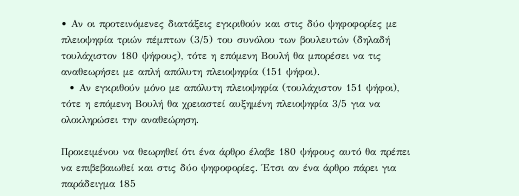• Αν οι προτεινόμενες διατάξεις εγκριθούν και στις δύο ψηφοφορίες με πλειοψηφία τριών πέμπτων (3/5) του συνόλου των βουλευτών (δηλαδή τουλάχιστον 180 ψήφους), τότε η επόμενη Βουλή θα μπορέσει να τις αναθεωρήσει με απλή απόλυτη πλειοψηφία (151 ψήφοι).
  • Αν εγκριθούν μόνο με απόλυτη πλειοψηφία (τουλάχιστον 151 ψήφοι), τότε η επόμενη Βουλή θα χρειαστεί αυξημένη πλειοψηφία 3/5 για να ολοκληρώσει την αναθεώρηση.

Προκειμένου να θεωρηθεί ότι ένα άρθρο έλαβε 180 ψήφους αυτό θα πρέπει να επιβεβαιωθεί και στις δύο ψηφοφορίες. Έτσι αν ένα άρθρο πάρει για παράδειγμα 185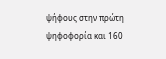ψήφους στην πρώτη ψηφοφορία και 160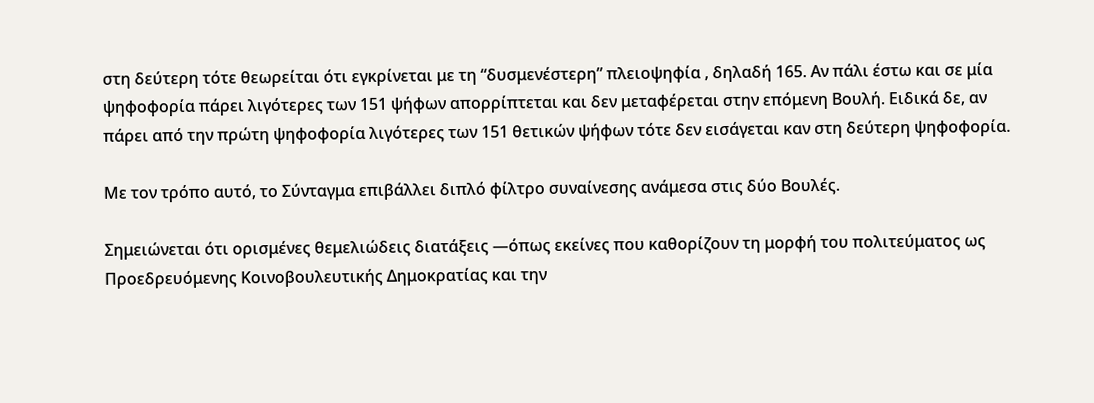στη δεύτερη τότε θεωρείται ότι εγκρίνεται με τη “δυσμενέστερη” πλειοψηφία , δηλαδή 165. Αν πάλι έστω και σε μία ψηφοφορία πάρει λιγότερες των 151 ψήφων απορρίπτεται και δεν μεταφέρεται στην επόμενη Βουλή. Ειδικά δε, αν πάρει από την πρώτη ψηφοφορία λιγότερες των 151 θετικών ψήφων τότε δεν εισάγεται καν στη δεύτερη ψηφοφορία.

Με τον τρόπο αυτό, το Σύνταγμα επιβάλλει διπλό φίλτρο συναίνεσης ανάμεσα στις δύο Βουλές.

Σημειώνεται ότι ορισμένες θεμελιώδεις διατάξεις —όπως εκείνες που καθορίζουν τη μορφή του πολιτεύματος ως Προεδρευόμενης Κοινοβουλευτικής Δημοκρατίας και την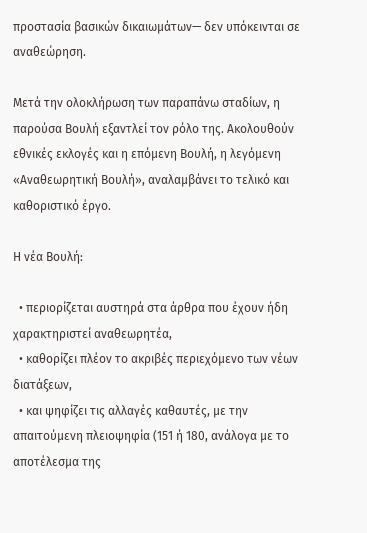προστασία βασικών δικαιωμάτων— δεν υπόκεινται σε αναθεώρηση.

Μετά την ολοκλήρωση των παραπάνω σταδίων, η παρούσα Βουλή εξαντλεί τον ρόλο της. Ακολουθούν εθνικές εκλογές και η επόμενη Βουλή, η λεγόμενη «Αναθεωρητική Βουλή», αναλαμβάνει το τελικό και καθοριστικό έργο.

Η νέα Βουλή:

  • περιορίζεται αυστηρά στα άρθρα που έχουν ήδη χαρακτηριστεί αναθεωρητέα,
  • καθορίζει πλέον το ακριβές περιεχόμενο των νέων διατάξεων,
  • και ψηφίζει τις αλλαγές καθαυτές, με την απαιτούμενη πλειοψηφία (151 ή 180, ανάλογα με το αποτέλεσμα της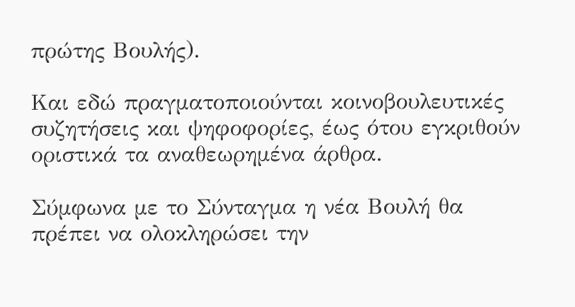πρώτης Βουλής).

Και εδώ πραγματοποιούνται κοινοβουλευτικές συζητήσεις και ψηφοφορίες, έως ότου εγκριθούν οριστικά τα αναθεωρημένα άρθρα.

Σύμφωνα με το Σύνταγμα η νέα Βουλή θα πρέπει να ολοκληρώσει την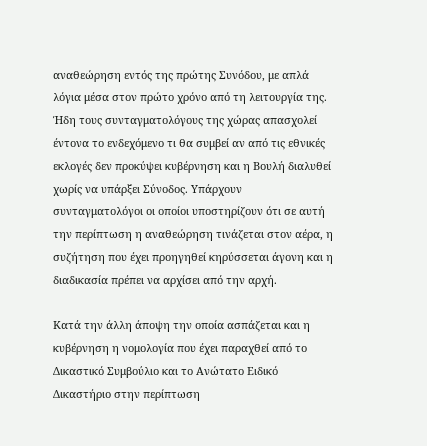αναθεώρηση εντός της πρώτης Συνόδου, με απλά λόγια μέσα στον πρώτο χρόνο από τη λειτουργία της. Ήδη τους συνταγματολόγους της χώρας απασχολεί έντονα το ενδεχόμενο τι θα συμβεί αν από τις εθνικές εκλογές δεν προκύψει κυβέρνηση και η Βουλή διαλυθεί χωρίς να υπάρξει Σύνοδος. Υπάρχουν συνταγματολόγοι οι οποίοι υποστηρίζουν ότι σε αυτή την περίπτωση η αναθεώρηση τινάζεται στον αέρα, η συζήτηση που έχει προηγηθεί κηρύσσεται άγονη και η διαδικασία πρέπει να αρχίσει από την αρχή.

Κατά την άλλη άποψη την οποία ασπάζεται και η κυβέρνηση η νομολογία που έχει παραχθεί από το Δικαστικό Συμβούλιο και το Ανώτατο Ειδικό Δικαστήριο στην περίπτωση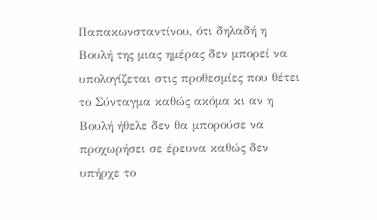Παπακωνσταντίνου, ότι δηλαδή η Βουλή της μιας ημέρας δεν μπορεί να υπολογίζεται στις προθεσμίες που θέτει το Σύνταγμα καθώς ακόμα κι αν η Βουλή ήθελε δεν θα μπορούσε να προχωρήσει σε έρευνα καθώς δεν υπήρχε το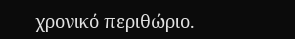χρονικό περιθώριο.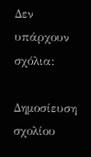Δεν υπάρχουν σχόλια:

Δημοσίευση σχολίου